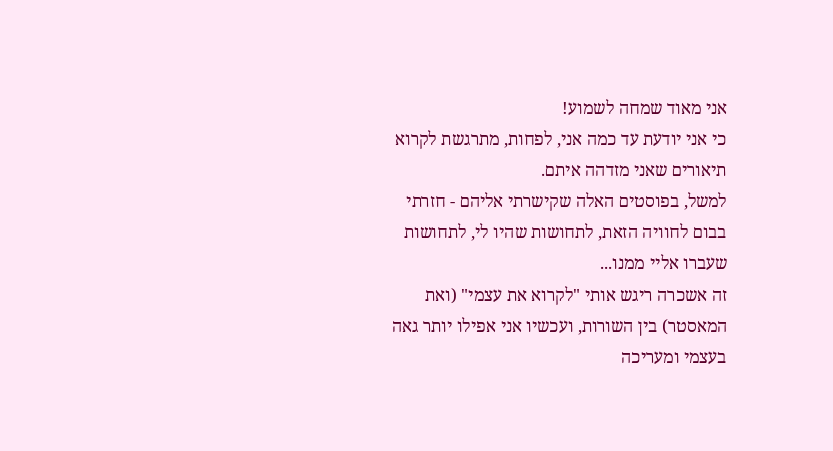אני מאוד שמחה לשמוע!
כי אני יודעת עד כמה אני, לפחות, מתרגשת לקרוא תיאורים שאני מזדהה איתם.
למשל, בפוסטים האלה שקישרתי אליהם - חזרתי בבום לחוויה הזאת, לתחושות שהיו לי, לתחושות שעברו אליי ממנו...
זה אשכרה ריגש אותי "לקרוא את עצמי" (ואת המאסטר) בין השורות, ועכשיו אני אפילו יותר גאה בעצמי ומעריכה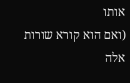אותו
(ואם הוא קורא שורות אלה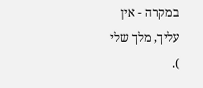במקרה - אין עליך, מלך שלי
).